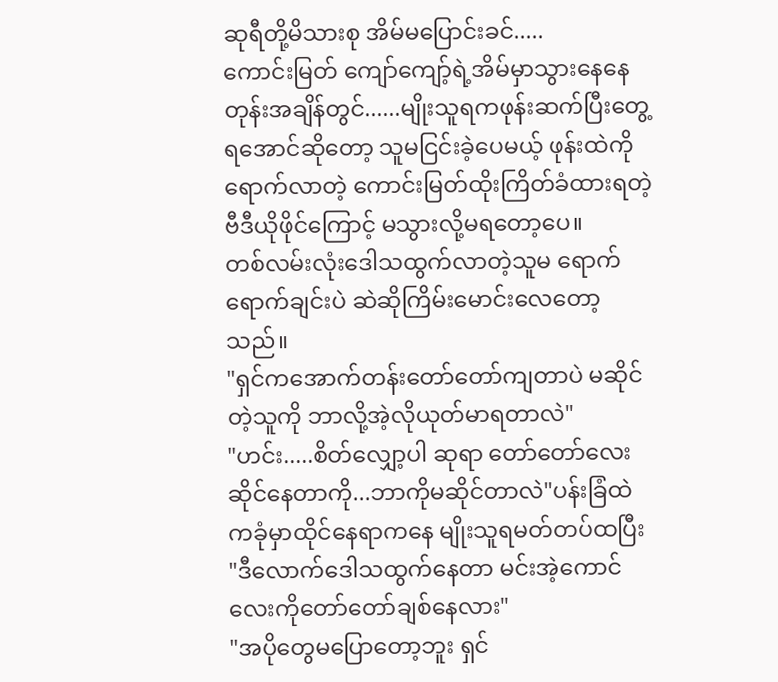ဆုရီတို့မိသားစု အိမ်မပြောင်းခင်.....
ကောင်းမြတ် ကျော်ကျော့်ရဲ့အိမ်မှာသွားနေနေတုန်းအချိန်တွင်......မျိုးသူရကဖုန်းဆက်ပြီးတွေ့ရအောင်ဆိုတော့ သူမငြင်းခဲ့ပေမယ့် ဖုန်းထဲကိုရောက်လာတဲ့ ကောင်းမြတ်ထိုးကြိတ်ခံထားရတဲ့ ဗီဒီယိုဖိုင်ကြောင့် မသွားလို့မရတော့ပေ။
တစ်လမ်းလုံးဒေါသထွက်လာတဲ့သူမ ရောက်ရောက်ချင်းပဲ ဆဲဆိုကြိမ်းမောင်းလေတော့သည်။
"ရှင်ကအောက်တန်းတော်တော်ကျတာပဲ မဆိုင်တဲ့သူကို ဘာလို့အဲ့လိုယုတ်မာရတာလဲ"
"ဟင်း.....စိတ်လျှော့ပါ ဆုရာ တော်တော်လေးဆိုင်နေတာကို...ဘာကိုမဆိုင်တာလဲ"ပန်းခြံထဲကခုံမှာထိုင်နေရာကနေ မျိုးသူရမတ်တပ်ထပြီး
"ဒီလောက်ဒေါသထွက်နေတာ မင်းအဲ့ကောင်လေးကိုတော်တော်ချစ်နေလား"
"အပိုတွေမပြောတော့ဘူး ရှင်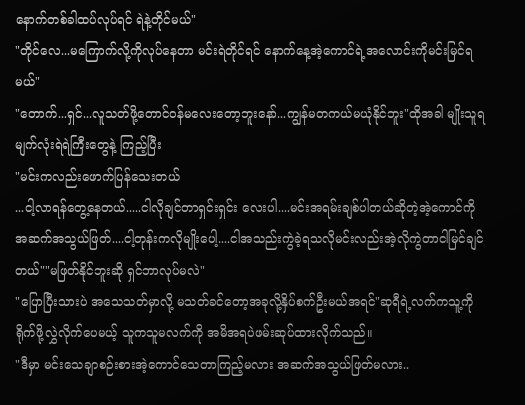နောက်တစ်ခါထပ်လုပ်ရင် ရဲနဲ့တိုင်မယ်"
"တိုင်လေ...မကြောက်လို့ကိုလုပ်နေတာ မင်းရဲတိုင်ရင် နောက်နေ့အဲ့ကောင်ရဲ့အလောင်းကိုမင်းမြင်ရမယ်"
"တောက်...ရှင်...လူသတ်ဖို့တောင်ဝန်မလေးတော့ဘူးနော်...ကျွန်မတကယ်မယုံနိုင်ဘူး"ထိုအခါ မျိုးသူရ မျက်လုံးရဲရဲကြီးတွေနဲ့ ကြည့်ပြီး
"မင်းကလည်းဖောက်ပြန်သေးတယ်
...ငါ့လာရန်တွေ့နေတယ်.....ငါလိုချင်တာရှင်းရှင်း လေးပါ....မင်းအရမ်းချစ်ပါတယ်ဆိုတဲ့အဲ့ကောင်ကိုအဆက်အသွယ်ဖြတ်....ငါ့တုန်းကလိုမျိုးပေါ့....ငါအသည်းကွဲခဲ့ရသလိုမင်းလည်းအဲ့လိုကွဲတာငါမြင်ချင်တယ်""မဖြတ်နိုင်ဘူးဆို ရှင်ဘာလုပ်မလဲ"
"ပြောပြီးသားပဲ အသေသတ်မှာလို့ မသတ်ခင်တော့အခုလို့နှိပ်စက်ဦးမယ်အရင်"ဆုရီရဲ့လက်ကသူ့ကိုရိုက်ဖို့လွှဲလိုက်ပေမယ့် သူကသူမလက်ကို အမိအရပဲဖမ်းဆုပ်ထားလိုက်သည်။
"ဒီမှာ မင်းသေချာစဉ်းစားအဲ့ကောင်သေတာကြည့်မလား အဆက်အသွယ်ဖြတ်မလား..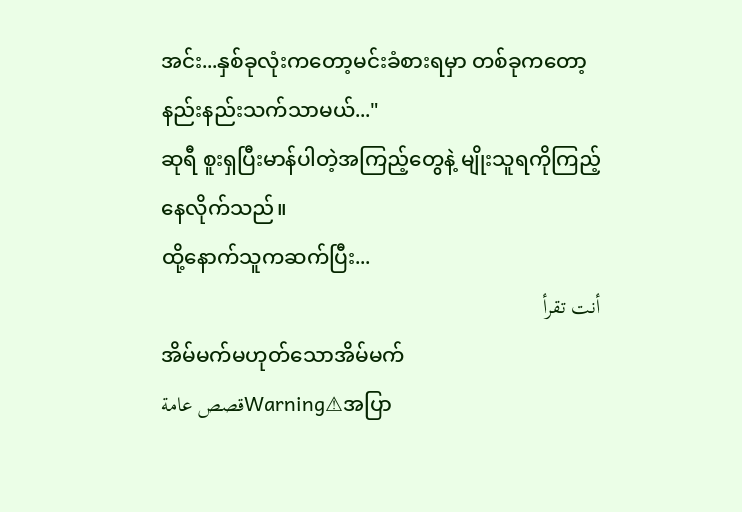အင်း...နှစ်ခုလုံးကတော့မင်းခံစားရမှာ တစ်ခုကတော့နည်းနည်းသက်သာမယ်..."
ဆုရီ စူးရှပြီးမာန်ပါတဲ့အကြည့်တွေနဲ့ မျိုးသူရကိုကြည့်နေလိုက်သည်။
ထို့နောက်သူကဆက်ပြီး...
أنت تقرأ
အိမ်မက်မဟုတ်သောအိမ်မက်
قصص عامةWarning⚠အပြာ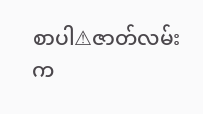စာပါ⚠ဇာတ်လမ်းက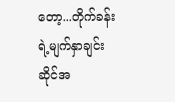တော့...တိုက်ခန်းရဲ့မျက်နှာချင်းဆိုင်အ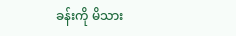ခန်းကို မိသား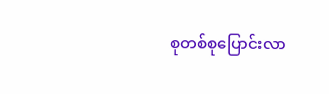စုတစ်စုပြောင်းလာ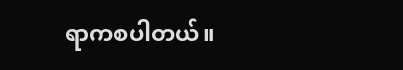ရာကစပါတယ်။